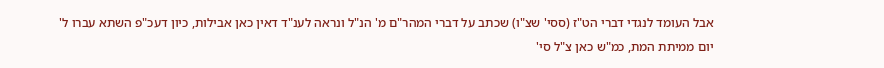אבל העומד לנגדי דברי הט"ז (ססי' שצ"ו) שכתב על דברי המהר"ם מ' הנ"ל ונראה לענ"ד דאין כאן אבילות, כיון דעכ"פ השתא עברו ל' יום ממיתת המת, כמ"ש כאן צ"ל סי'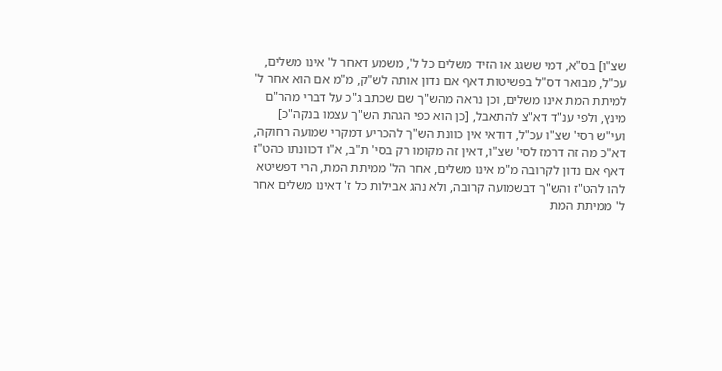שצ"ו] בס"א, דמי ששגג או הזיד משלים כל ל', משמע דאחר ל' אינו משלים, עכ"ל, מבואר דס"ל בפשיטות דאף אם נדון אותה לש"ק, מ"מ אם הוא אחר ל' למיתת המת אינו משלים, וכן נראה מהש"ך שם שכתב ג"כ על דברי מהר"ם מינץ, ולפי ענ"ד דא"צ להתאבל, [כן הוא כפי הגהת הש"ך עצמו בנקה"כ] ועי"ש רסי' שצ"ו עכ"ל, דודאי אין כוונת הש"ך להכריע דמקרי שמועה רחוקה, דא"כ מה זה דרמז לסי' שצ"ו, דאין זה מקומו רק בסי' ת"ב, א"ו דכוונתו כהט"ז דאף אם נדון לקרובה מ"מ אינו משלים, אחר הל' ממיתת המת, הרי דפשיטא להו להט"ז והש"ך דבשמועה קרובה, ולא נהג אבילות כל ז' דאינו משלים אחר ל' ממיתת המת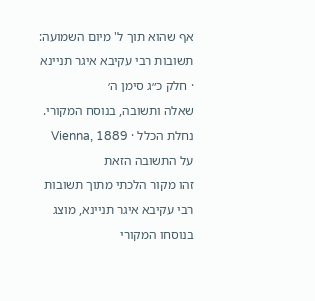אף שהוא תוך ל' מיום השמועה:
תשובות רבי עקיבא איגר תניינא · חלק כ״ג סימן ה׳
שאלה ותשובה, בנוסח המקורי.
נחלת הכלל · Vienna, 1889
על התשובה הזאת
זהו מקור הלכתי מתוך תשובות רבי עקיבא איגר תניינא, מוצג בנוסחו המקורי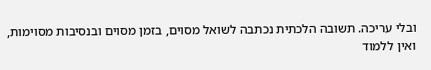ובלי עריכה. תשובה הלכתית נכתבה לשואל מסוים, בזמן מסוים ובנסיבות מסוימות, ואין ללמוד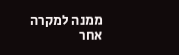ממנה למקרה אחר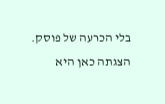בלי הכרעה של פוסק. הצגתה כאן היא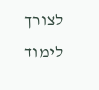לצורך לימוד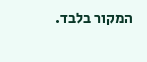המקור בלבד.